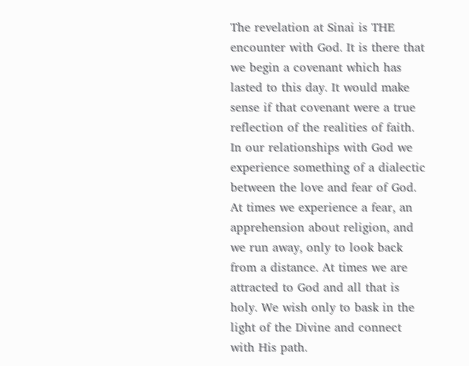The revelation at Sinai is THE encounter with God. It is there that we begin a covenant which has lasted to this day. It would make sense if that covenant were a true reflection of the realities of faith. In our relationships with God we experience something of a dialectic between the love and fear of God. At times we experience a fear, an apprehension about religion, and we run away, only to look back from a distance. At times we are attracted to God and all that is holy. We wish only to bask in the light of the Divine and connect with His path.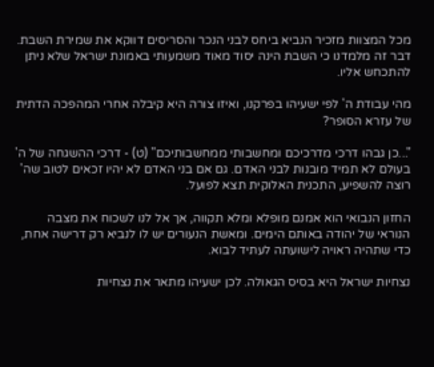מכל המצוות מזכיר הנביא ביחס לבני הנכר והסריסים דווקא את שמירת השבת. דבר זה מלמדנו כי השבת הינה יסוד מאוד משמעותי באמונת ישראל שלא ניתן להתכחש אליו.

מהי עבודת ה' לפי ישעיהו בפרקנו, ואיזו צורה היא קיבלה אחרי המהפכה הדתית של עזרא הסופר?

"...כן גבהו דרכי מדרכיכם ומחשבותי ממחשבותיכם" (ט) - דרכי ההשגחה של ה' בעולם לא תמיד מובנות לבני האדם. גם אם בני האדם לא יהיו זכאים לטוב שה' רוצה להשפיע, התכנית האלוקית תצא לפועל.

החזון הנבואי הוא אמנם מופלא ומלא תקווה, אך אל לנו לשכוח את מצבה הנוראי של יהודה באותם הימים. ומאשת הנעורים יש לו לנביא רק דרישה אחת, כדי שתהיה ראויה לישועתה לעתיד לבוא.

נצחיות ישראל היא בסיס הגאולה. לכן ישעיהו מתאר את נצחיות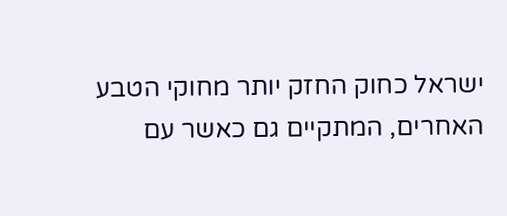ישראל כחוק החזק יותר מחוקי הטבע האחרים, המתקיים גם כאשר עם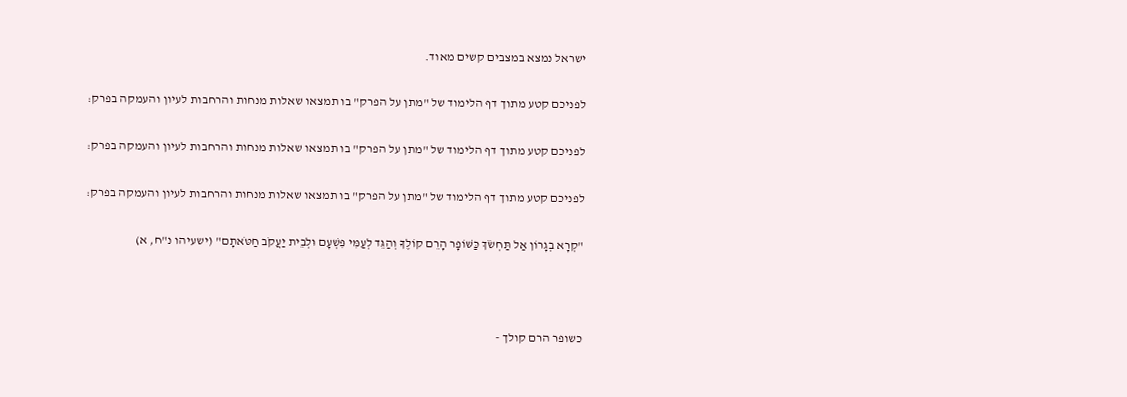ישראל נמצא במצבים קשים מאוד.

לפניכם קטע מתוך דף הלימוד של "מתן על הפרק" בו תמצאו שאלות מנחות והרחבות לעיון והעמקה בפרק:

לפניכם קטע מתוך דף הלימוד של "מתן על הפרק" בו תמצאו שאלות מנחות והרחבות לעיון והעמקה בפרק:

לפניכם קטע מתוך דף הלימוד של "מתן על הפרק" בו תמצאו שאלות מנחות והרחבות לעיון והעמקה בפרק:

"קְרָא בְגָרוֹן אַל תַּחְשֹׂךְ כַּשּׁוֹפָר הָרֵם קוֹלֶךָ וְהַגֵּד לְעַמִּי פִּשְׁעָם וּלְבֵית יַעֲקֹב חַטֹּאתָם" (ישעיהו נ"ח, א)



כשופר הרם קולך -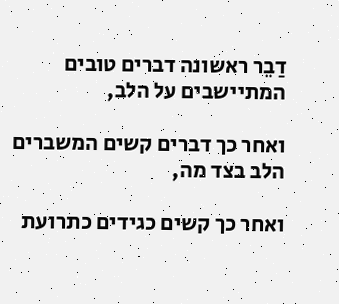דַבֵר ראשונה דברים טובים המתיישבים על הלב,

ואחר כך דברים קשים המשברים הלב בצד מה,

ואחר כך קשים כגידים כתרועת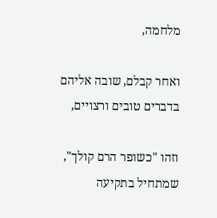מלחמה,

ואחר קבלם, שובה אליהם בדברים טובים ורצויים,

וזהו "כשופר הרם קולך", שמתחיל בתקיעה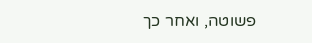פשוטה, ואחר כך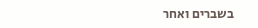בשברים ואחר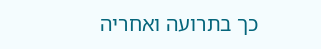כך בתרועה ואחריה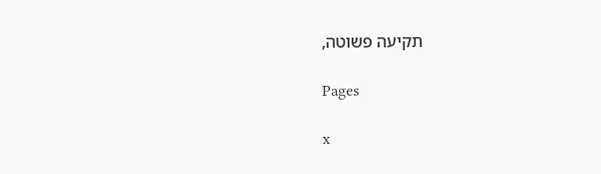תקיעה פשוטה,

Pages

x